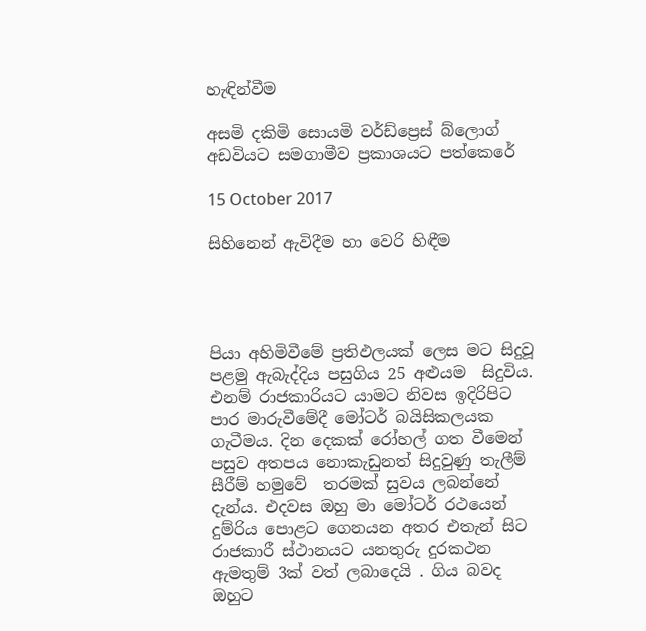හැඳින්වීම

අසමි දකිමි සොයමි වර්ඩ්ප්‍රෙස් බ්ලොග් අඩවියට සමගාමීව ප්‍රකාශයට පත්කෙරේ

15 October 2017

සිහිනෙන් ඇවිදීම හා වෙරි හිඳීම




පියා අහිමිවීමේ ප්‍රතිඵලයක් ලෙස මට සිදුවූ පළමු ඇබැද්දිය පසුගිය 25 අළුයම  සිදුවිය. එනම් රාජකාරියට යාමට නිවස ඉදිරිපිට පාර මාරුවීමේදී මෝටර් බයිසිකලයක ගැටීමය. දින දෙකක් රෝහල් ගත වීමෙන් පසුව අතපය නොකැඩුනත් සිදුවුණු තැලීම් සීරීම් හමුවේ  තරමක් සුවය ලබන්නේ දැන්ය. එදවස ඔහු මා මෝටර් රථයෙන්  දුම්රිය පොළට ගෙනයන අතර එතැන් සිට රාජකාරී ස්ථානයට යනතුරු දුරකථන ඇමතුම් 3ක් වත් ලබාදෙයි . ගිය බවද ඔහුට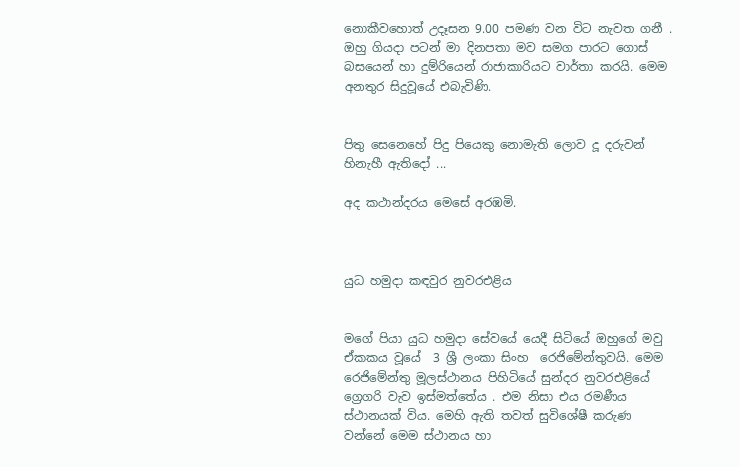නොකීවහොත් උදෑසන 9.00 පමණ වන විට නැවත ගනී . ඔහු ගියදා පටන් මා දිනපතා මව සමග පාරට ගොස්  බසයෙන් හා දුම්රියෙන් රාජාකාරියට වාර්තා කරයි. මෙම අනතුර සිදුවූයේ එබැවිණි.


පිතු සෙනෙහේ පිදු පියෙකු නොමැති ලොව දූ දරුවන් හිනැහී ඇතිදෝ ...

අද කථාන්දරය මෙසේ අරඹමි.



යුධ හමුදා කඳවුර නුවරඑළිය


මගේ පියා යුධ හමුදා සේවයේ යෙදී සිටියේ ඔහුගේ මවු ඒකකය වූයේ  3 ශ්‍රී ලංකා සිංහ  රෙජිමේන්තුවයි. මෙම රෙජිමේන්තු මූලස්ථානය පිහිටියේ සුන්දර නුවරඑළියේ ග්‍රෙගරි වැව ඉස්මත්තේය . එම නිසා එය රමණීය ස්ථානයක් විය. මෙහි ඇති තවත් සුවිශේෂී කරුණ වන්නේ මෙම ස්ථානය හා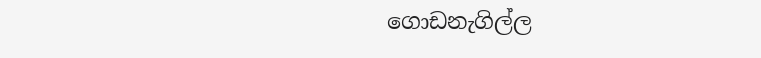ගොඩනැගිල්ල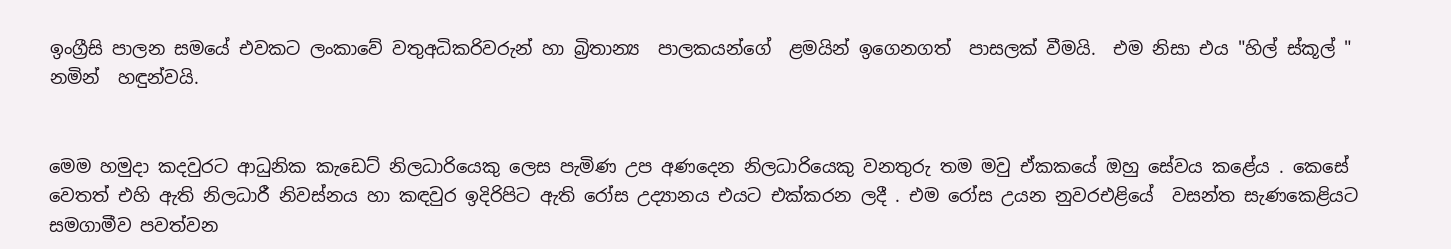ඉංග්‍රීසි පාලන සමයේ එවකට ලංකාවේ වතුඅධිකරිවරුන් හා බ්‍රිතාන්‍ය  පාලකයන්ගේ  ළමයින් ඉගෙනගත්  පාසලක් වීමයි.  එම නිසා එය "හිල් ස්කූල් " නමින්  හඳුන්වයි.


මෙම හමුදා කදවුරට ආධුනික කැඩෙට් නිලධාරියෙකු ලෙස පැමිණ උප අණදෙන නිලධාරියෙකු වනතුරු තම මවු ඒකකයේ ඔහු සේවය කළේය . කෙසේ වෙතත් එහි ඇති නිලධාරී නිවස්නය හා කඳවුර ඉදිරිපිට ඇති රෝස උද්‍යානය එයට එක්කරන ලදී . එම රෝස උයන නුවරඑළියේ  වසන්ත සැණකෙළියට සමගාමීව පවත්වන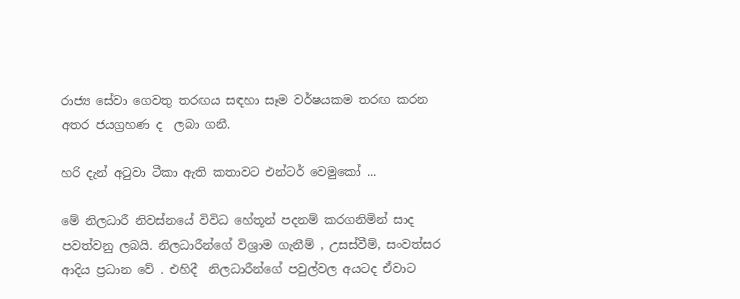රාජ්‍ය සේවා ගෙවතු තරඟය සඳහා සෑම වර්ෂයකම තරඟ කරන අතර ජයග්‍රහණ ද  ලබා ගනී.

හරි දැන් අටුවා ටීකා ඇති කතාවට එන්ටර් වෙමුකෝ ...

මේ නිලධාරී නිවස්නයේ විවිධ හේතූන් පදනම් කරගනිමින් සාද පවත්වනු ලබයි. නිලධාරීන්ගේ විශ්‍රාම ගැනීම් , උසස්වීම්, සංවත්සර  ආදිය ප්‍රධාන වේ . එහිදී  නිලධාරීන්ගේ පවුල්වල අයටද ඒවාට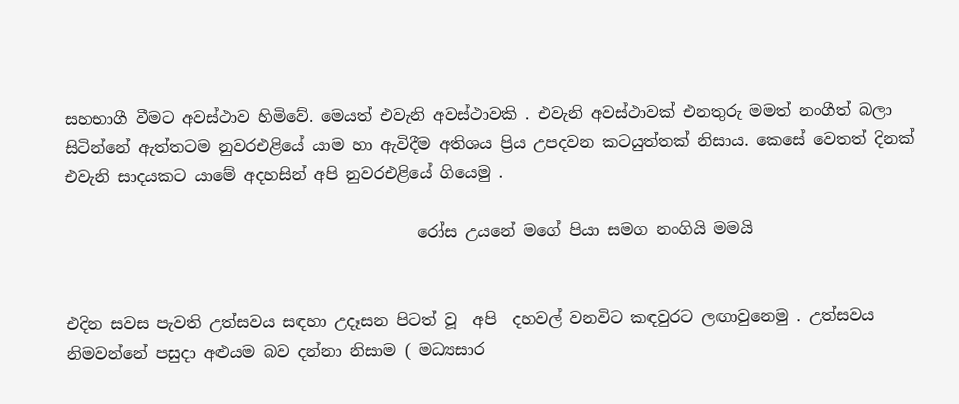සහභාගී වීමට අවස්ථාව හිමිවේ. මෙයත් එවැනි අවස්ථාවකි . එවැනි අවස්ථාවක් එනතුරු මමත් නංගීත් බලා සිටින්නේ ඇත්තටම නුවරඑළියේ යාම හා ඇවිදීම අතිශය ප්‍රිය උපදවන කටයුත්තක් නිසාය. කෙසේ වෙතත් දිනක් එවැනි සාදයකට යාමේ අදහසින් අපි නුවරඑළියේ ගියෙමු .

                                            රෝස උයනේ මගේ පියා සමග නංගියි මමයි


එදින සවස පැවති උත්සවය සඳහා උදෑසන පිටත් වූ  අපි  දහවල් වනවිට කඳවුරට ලඟාවුනෙමු . උත්සවය නිමවන්නේ පසුදා අළුයම බව දන්නා නිසාම ( මධ්‍යසාර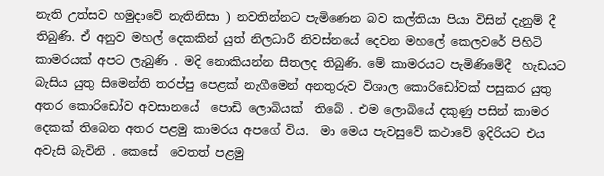නැති උත්සව හමුදාවේ නැතිනිසා ) නවතින්නට පැමිණෙන බව කල්තියා පියා විසින් දැනුම් දී තිබුණි. ඒ අනුව මහල් දෙකකින් යුත් නිලධාරී නිවස්නයේ දෙවන මහලේ කෙලවරේ පිහිටි කාමරයක් අපට ලැබුණි . මදි නොකියන්න සීතලද තිබුණි. මේ කාමරයට පැමිණිමේදී  හැඩයට බැසිය යුතු සිමෙන්ති තරප්පු පෙළක් නැගීමෙන් අනතුරුව විශාල කොරිඩෝවක් පසුකර යුතු අතර කොරිඩෝව අවසානයේ  පොඩි ලොබියක්  තිබේ . එම ලොබියේ දකුණු පසින් කාමර දෙකක් තිබෙන අතර පළමු කාමරය අපගේ විය.  මා මෙය පැවසුවේ කථාවේ ඉදිරියට එය අවැසි බැවිනි . කෙසේ  වෙතත් පළමු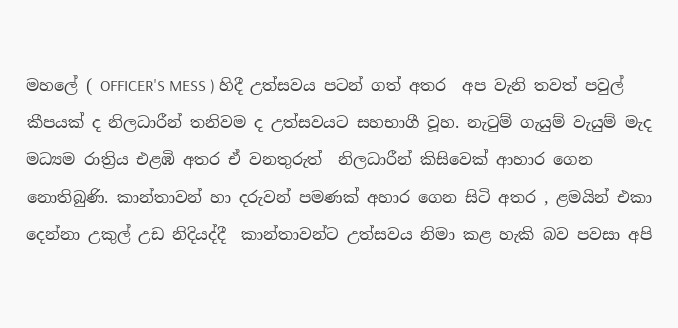මහලේ ( OFFICER'S MESS ) හිදී උත්සවය පටන් ගත් අතර  අප වැනි තවත් පවුල් කීපයක් ද නිලධාරීන් තනිවම ද උත්සවයට සහභාගී වූහ. නැටුම් ගැයුම් වැයුම් මැද මධ්‍යම රාත්‍රිය එළඹි අතර ඒ වනතුරුත්  නිලධාරීන් කිසිවෙක් ආහාර ගෙන නොතිබුණි. කාන්තාවන් හා දරුවන් පමණක් අහාර ගෙන සිටි අතර , ළමයින් එකා දෙන්නා උකුල් උඩ නිදියද්දී  කාන්තාවන්ට උත්සවය නිමා කළ හැකි බව පවසා අපි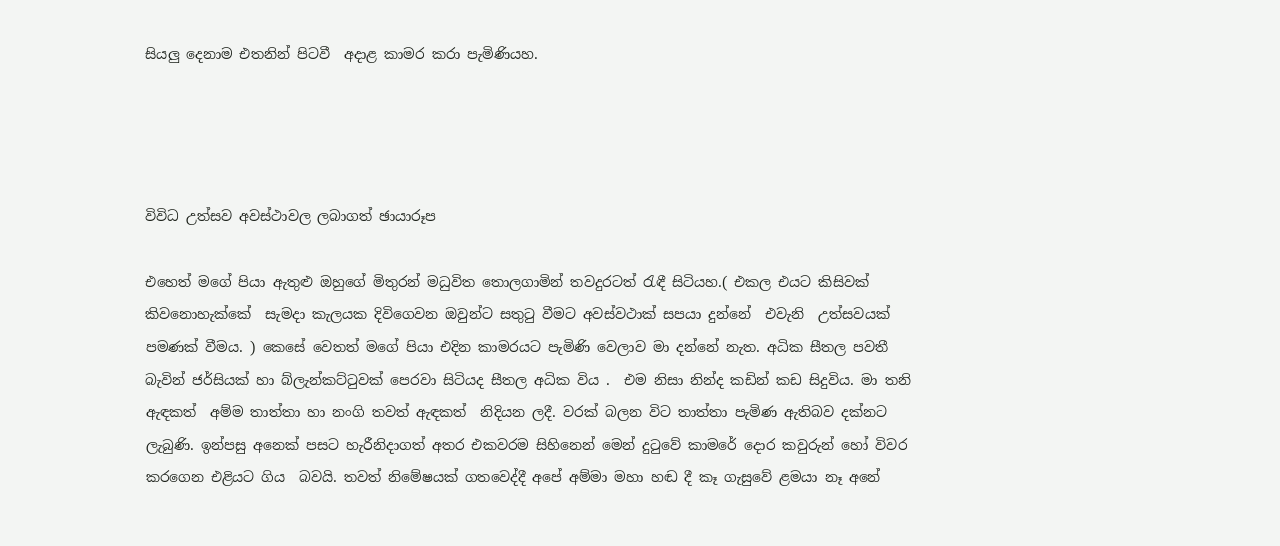සියලු දෙනාම එතනින් පිටවී  අදාළ කාමර කරා පැමිණියහ.




විවිධ උත්සව අවස්ථාවල ලබාගත් ඡායාරූප

එහෙත් මගේ පියා ඇතුළු ඔහුගේ මිතුරන් මධුවිත තොලගාමින් තවදුරටත් රැඳී සිටියහ.( එකල එයට කිසිවක් කිවනොහැක්කේ  සැමදා කැලයක දිවිගෙවන ඔවුන්ට සතුටු වීමට අවස්වථාක් සපයා දුන්නේ  එවැනි  උත්සවයක් පමණක් වීමය. ) කෙසේ වෙතත් මගේ පියා එදින කාමරයට පැමිණි වෙලාව මා දන්නේ නැත. අධික සීතල පවතී බැවින් ජර්සියක් හා බ්ලැන්කට්ටුවක් පෙරවා සිටියද සීතල අධික විය .  එම නිසා නින්ද කඩින් කඩ සිදුවිය. මා තනි ඇඳකත්  අම්ම තාත්තා හා නංගි තවත් ඇඳකත්  නිදියන ලදී. වරක් බලන විට තාත්තා පැමිණ ඇතිබව දක්නට ලැබුණි. ඉන්පසු අනෙක් පසට හැරීනිදාගත් අතර එකවරම සිහිනෙන් මෙන් දුටුවේ කාමරේ දොර කවුරුන් හෝ විවර කරගෙන එළියට ගිය  බවයි. තවත් නිමේෂයක් ගතවෙද්දී අපේ අම්මා මහා හඬ දී කෑ ගැසුවේ ළමයා නෑ අනේ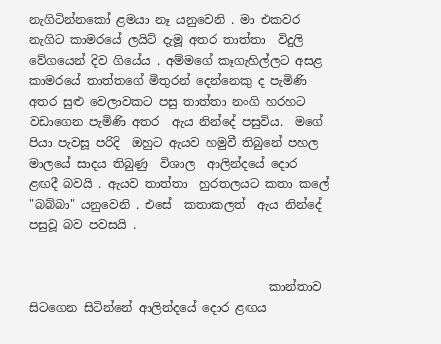නැගිටින්නකෝ ළමයා නෑ යනුවෙනි . මා එකවර නැගිට කාමරයේ ලයිට් දැමූ අතර තාත්තා  විදුලි වේගයෙන් දිව ගියේය . අම්මගේ කෑගැහිල්ලට අසළ කාමරයේ තාත්තගේ මිතුරන් දෙන්නෙකු ද පැමිණි අතර සුළු වෙලාවකට පසු තාත්තා නංගි හරහට වඩාගෙන පැමිණි අතර  ඇය නින්දේ පසුවිය.  මගේ පියා පැවසූ පරිදි  ඔහුට ඇයව හමුවී තිබුනේ පහල මාලයේ සාදය තිබුණු  විශාල  ආලින්දයේ දොර ළඟදී බවයි . ඇයව තාත්තා  හුරතලයට කතා කලේ "බබ්‍බා" යනුවෙනි . එසේ  කතාකලත්  ඇය නින්දේ පසුවූ බව පවසයි .


                                        කාන්තාව සිටගෙන සිටින්නේ ආලින්දයේ දොර ළඟය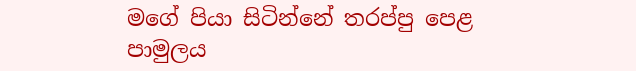මගේ පියා සිටින්නේ තරප්පු පෙළ පාමුලය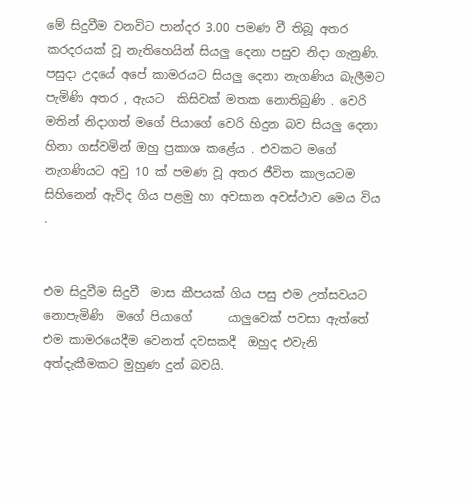මේ සිදුවීම වනවිට පාන්දර 3.00 පමණ වී තිබූ අතර  කරදරයක් වූ නැතිහෙයින් සියලු දෙනා පසුව නිදා ගැනුණි. පසුදා උදයේ අපේ කාමරයට සියලු දෙනා නැගණිය බැලීමට පැමිණි අතර , ඇයට  කිසිවක් මතක නොතිබුණි . වෙරි මතින් නිදාගත් මගේ පියාගේ වෙරි හිදුන බව සියලු දෙනා හිනා ගස්වමින් ඔහු ප්‍රකාශ කළේය . එවකට මගේ නැගණියට අවු 10 ක් පමණ වූ අතර ජීවිත කාලයටම සිහිනෙන් ඇවිද ගිය පළමු හා අවසාන අවස්ථාව මෙය විය .


එම සිදුවීම සිදුවී  මාස කීපයක් ගිය පසු එම උත්සවයට නොපැමිණි  මගේ පියාගේ      යාලුවෙක් පවසා ඇත්තේ එම කාමරයෙදීම වෙනත් දවසකදී  ඔහුද එවැනි අත්දැකීමකට මුහුණ දුන් බවයි.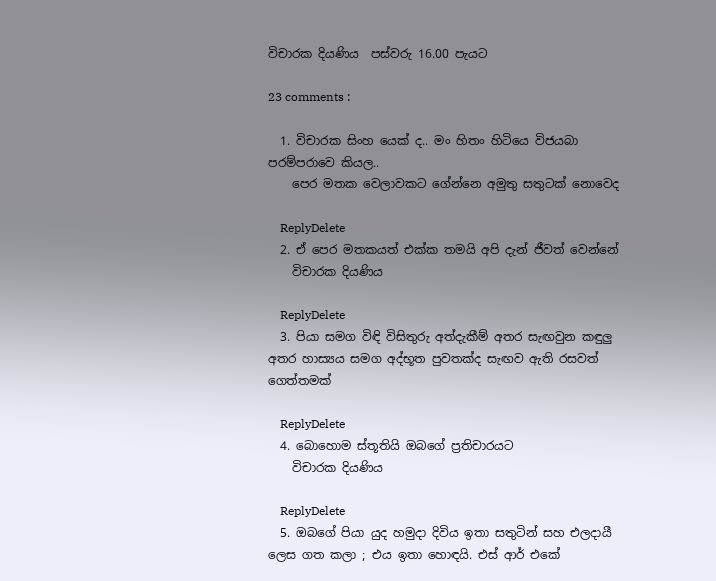විචාරක දියණිය  පස්වරු 16.00 පැයට

23 comments :

  1. විචාරක සිංහ යෙක් ද.. මං හිතං හිටියෙ විජයබා පරම්පරාවෙ කියල..
    පෙර මතක වෙලාවකට ගේන්නෙ අමුතු සතුටක් නොවෙද

    ReplyDelete
  2. ඒ පෙර මතකයත් එක්ක තමයි අපි දැන් ජීවත් වෙන්නේ
    විචාරක දියණිය

    ReplyDelete
  3. පියා සමග විඳි විසිතුරු අත්දැකීම් අතර සැඟවුන කඳුලු අතර හාස්‍යය සමග අද්භූත පුවතක්ද සැඟව ඇති රසවත් ගෙත්තමක්

    ReplyDelete
  4. බොහොම ස්තූතියි ඔබගේ ප්‍රතිචාරයට
    විචාරක දියණිය

    ReplyDelete
  5. ඔබගේ පියා යුද හමුදා දිවිය ඉතා සතුටින් සහ එලදායී ලෙස ගත කලා ; එය ඉතා හොඳයි. එස් ආර් එකේ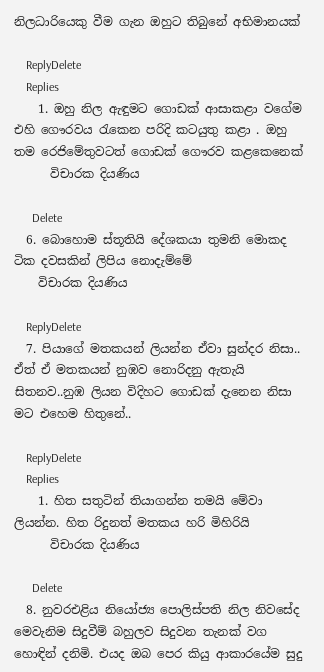නිලධාරියෙකු වීම ගැන ඔහුට තිබුනේ අභිමානයක්

    ReplyDelete
    Replies
    1. ඔහු නිල ඇඳුමට ගොඩක් ආසාකළා වගේම එහි ගෞරවය රැකෙන පරිදි කටයුතු කළා . ඔහු තම රෙජිමේතුවටත් ගොඩක් ගෞරව කළකෙනෙක්
      විචාරක දියණිය

      Delete
  6. බොහොම ස්තූතියි දේශකයා තුමනි මොකද ටික දවසකින් ලිපිය නොදැම්මේ
    විචාරක දියණිය

    ReplyDelete
  7. පියාගේ මතකයන් ලියන්න ඒවා සුන්දර නිසා.. ඒත් ඒ මතකයන් නුඹව නොරිදනු ඇතැයි සිතනව..නුඹ ලියන විදිහට ගොඩක් දැනෙන නිසා මට එහෙම හිතුනේ..

    ReplyDelete
    Replies
    1. හිත සතුටින් තියාගන්න තමයි මේවා ලියන්න. හිත රිදුනත් මතකය හරි මිහිරියි
      විචාරක දියණිය

      Delete
  8. නුවරඑළිය නියෝජ්‍ය පොලිස්පති නිල නිවසේද මෙවැනිම සිදුවීම් බහුලව සිදුවන තැනක් වග හොඳින් දනිමි. එයද ඔබ පෙර කියු ආකාරයේම සුදු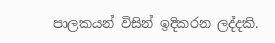පාලකයන් විසින් ඉදිකරන ලද්දකි.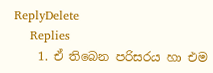ReplyDelete
    Replies
    1. ඒ තිබෙන පරිසරය හා එම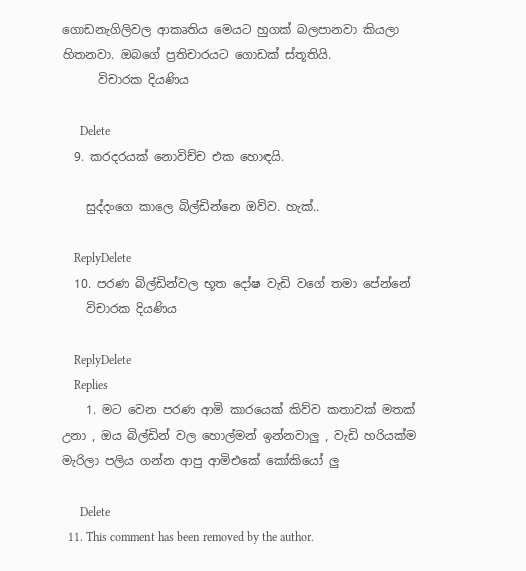ගොඩනැගිලිවල ආකෘතිය මෙයට හුගක් බලපානවා කියලා හිතනවා. ඔබගේ ප්‍රතිචාරයට ගොඩක් ස්තූතියි.
      විචාරක දියණිය

      Delete
  9. කරදරයක් නොවිච්ච එක හොඳයි.

    සුද්දංගෙ කාලෙ බිල්ඩින්නෙ ඔව්ව. හැක්..

    ReplyDelete
  10. පරණ බිල්ඩින්වල භූත දෝෂ වැඩි වගේ තමා පේන්නේ
    විචාරක දියණිය

    ReplyDelete
    Replies
    1. මට වෙන පරණ ආමි කාරයෙක් කිව්ව කතාවක් මතක් උනා , ඔය බිල්ඩින් වල හොල්මන් ඉන්නවාලු , වැඩි හරියක්ම මැරිලා පලිය ගන්න ආපු ආමිඑකේ කෝකියෝ ලු

      Delete
  11. This comment has been removed by the author.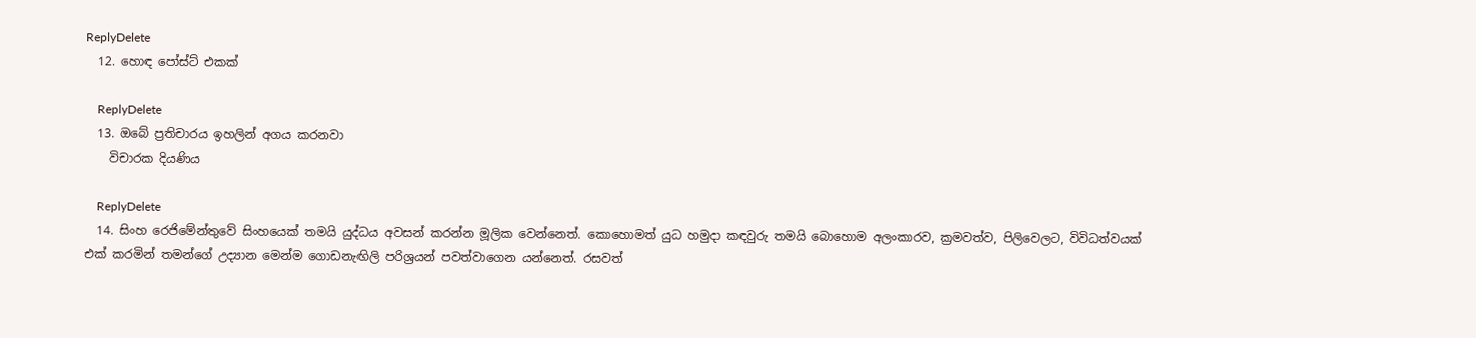ReplyDelete
  12. හොඳ පෝස්ට් එකක්

    ReplyDelete
  13. ඔබේ ප්‍රතිචාරය ඉහලින් අගය කරනවා
    විචාරක දියණිය

    ReplyDelete
  14. සිංහ රෙජිමේන්තුවේ සිංහයෙක් තමයි යුද්ධය අවසන් කරන්න මූලික වෙන්නෙත්. කොහොමත් යුධ හමුදා කඳවුරු තමයි බොහොම අලංකාරව, ක්‍රමවත්ව, පිලිවෙලට, විවිධත්වයක් එක් කරමින් තමන්ගේ උද්‍යාන මෙන්ම ගොඩනැඟිලි පරිශ්‍රයන් පවත්වාගෙන යන්නෙත්. රසවත්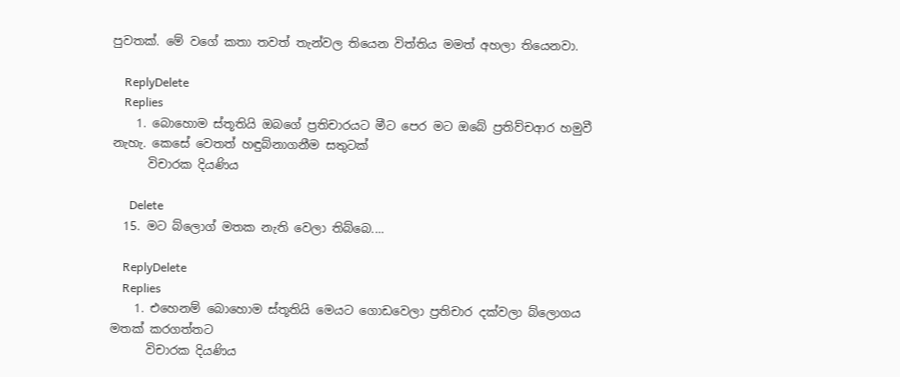පුවතක්. මේ වගේ කතා තවත් තැන්වල තියෙන විත්තිය මමත් අහලා තියෙනවා.

    ReplyDelete
    Replies
    1. බොහොම ස්තූතියි ඔබගේ ප්‍රතිචාරයට මීට පෙර මට ඔබේ ප්‍රතිව්චආර හමුවී නැහැ. කෙසේ වෙතත් හඳුබ්නාගනීම සතුටක්
      විචාරක දියණිය

      Delete
  15. මට බ්ලොග් මතක නැති වෙලා තිබ්බෙ....

    ReplyDelete
    Replies
    1. එහෙනම් බොහොම ස්තූතියි මෙයට ගොඩවෙලා ප්‍රතිචාර දක්වලා බ්ලොගය මතක් කරගත්තට
      විචාරක දියණිය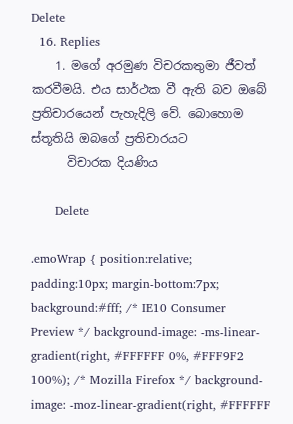Delete
  16. Replies
    1. මගේ අරමුණ විචරකතුමා ජීවත් කරවීමයි. එය සාර්ථක වී ඇති බව ඔබේ ප්‍රතිචාරයෙන් පැහැදිලි වේ. බොහොම ස්තූතියි ඔබගේ ප්‍රතිචාරයට
      විචාරක දියණිය

      Delete

.emoWrap { position:relative; padding:10px; margin-bottom:7px; background:#fff; /* IE10 Consumer Preview */ background-image: -ms-linear-gradient(right, #FFFFFF 0%, #FFF9F2 100%); /* Mozilla Firefox */ background-image: -moz-linear-gradient(right, #FFFFFF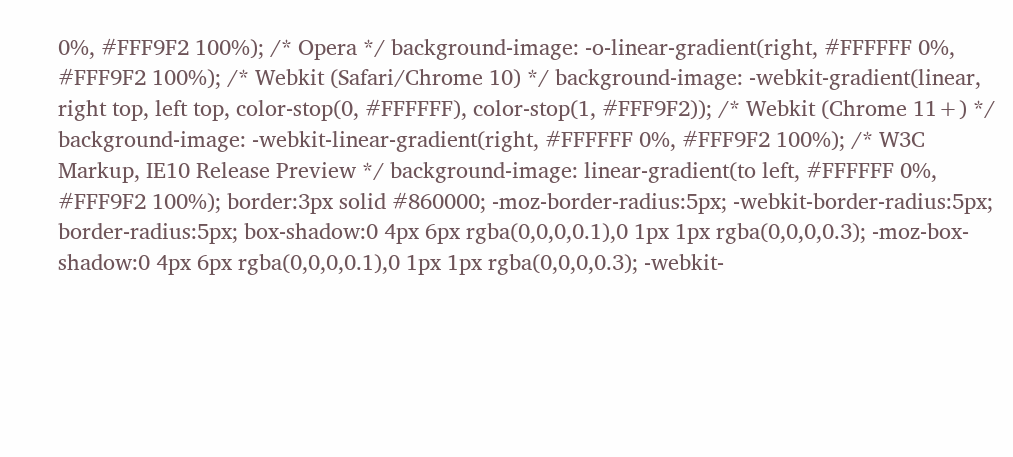0%, #FFF9F2 100%); /* Opera */ background-image: -o-linear-gradient(right, #FFFFFF 0%, #FFF9F2 100%); /* Webkit (Safari/Chrome 10) */ background-image: -webkit-gradient(linear, right top, left top, color-stop(0, #FFFFFF), color-stop(1, #FFF9F2)); /* Webkit (Chrome 11+) */ background-image: -webkit-linear-gradient(right, #FFFFFF 0%, #FFF9F2 100%); /* W3C Markup, IE10 Release Preview */ background-image: linear-gradient(to left, #FFFFFF 0%, #FFF9F2 100%); border:3px solid #860000; -moz-border-radius:5px; -webkit-border-radius:5px; border-radius:5px; box-shadow:0 4px 6px rgba(0,0,0,0.1),0 1px 1px rgba(0,0,0,0.3); -moz-box-shadow:0 4px 6px rgba(0,0,0,0.1),0 1px 1px rgba(0,0,0,0.3); -webkit-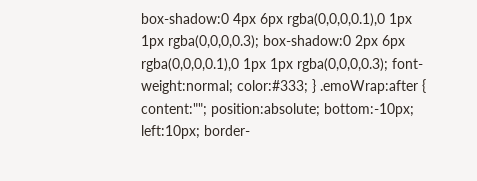box-shadow:0 4px 6px rgba(0,0,0,0.1),0 1px 1px rgba(0,0,0,0.3); box-shadow:0 2px 6px rgba(0,0,0,0.1),0 1px 1px rgba(0,0,0,0.3); font-weight:normal; color:#333; } .emoWrap:after { content:""; position:absolute; bottom:-10px; left:10px; border-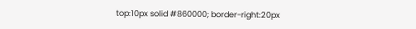top:10px solid #860000; border-right:20px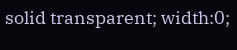solid transparent; width:0;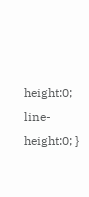height:0; line-height:0; }